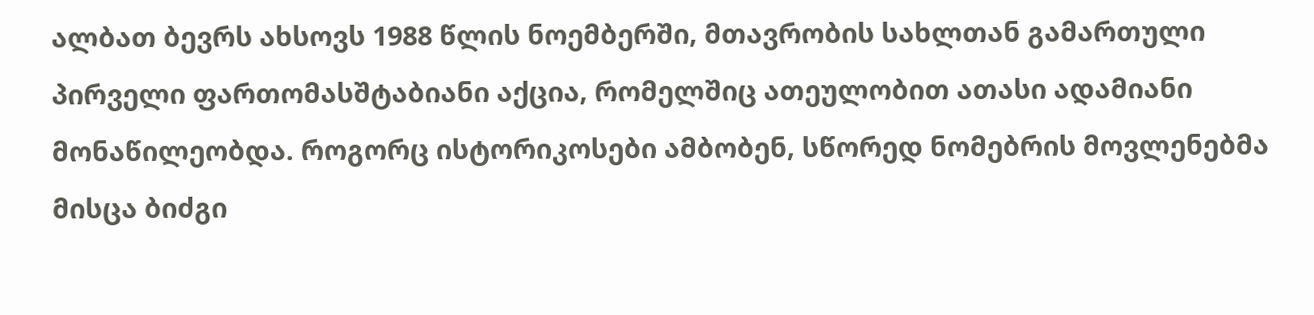ალბათ ბევრს ახსოვს 1988 წლის ნოემბერში, მთავრობის სახლთან გამართული პირველი ფართომასშტაბიანი აქცია, რომელშიც ათეულობით ათასი ადამიანი მონაწილეობდა. როგორც ისტორიკოსები ამბობენ, სწორედ ნომებრის მოვლენებმა მისცა ბიძგი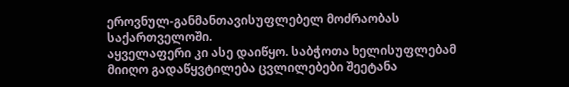ეროვნულ-განმანთავისუფლებელ მოძრაობას საქართველოში.
აყველაფერი კი ასე დაიწყო. საბჭოთა ხელისუფლებამ მიიღო გადაწყვტილება ცვლილებები შეეტანა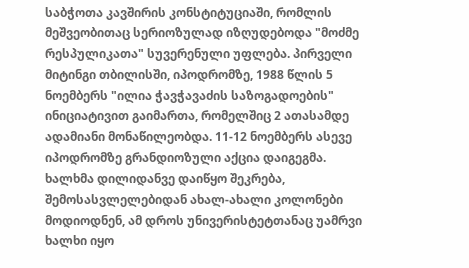საბჭოთა კავშირის კონსტიტუციაში, რომლის მეშვეობითაც სერიოზულად იზღუდებოდა "მოძმე რესპულიკათა" სუვერენული უფლება. პირველი მიტინგი თბილისში, იპოდრომზე, 1988 წლის 5 ნოემბერს "ილია ჭავჭავაძის საზოგადოების" ინიციატივით გაიმართა, რომელშიც 2 ათასამდე ადამიანი მონაწილეობდა. 11-12 ნოემბერს ასევე იპოდრომზე გრანდიოზული აქცია დაიგეგმა. ხალხმა დილიდანვე დაიწყო შეკრება, შემოსასვლელებიდან ახალ-ახალი კოლონები მოდიოდნენ, ამ დროს უნივერისტეტთანაც უამრვი ხალხი იყო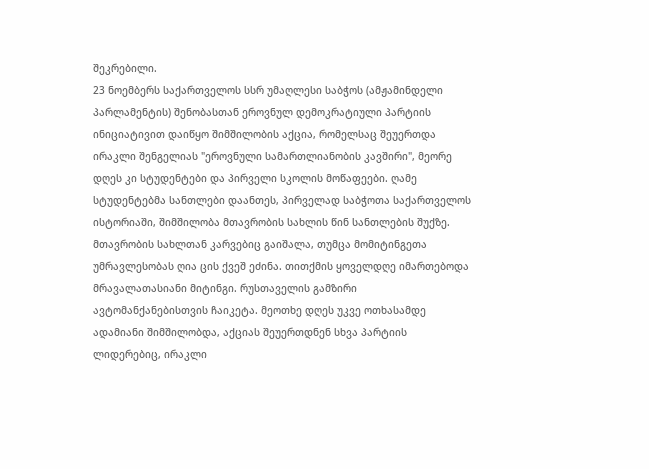შეკრებილი.
23 ნოემბერს საქართველოს სსრ უმაღლესი საბჭოს (ამჟამინდელი პარლამენტის) შენობასთან ეროვნულ დემოკრატიული პარტიის ინიციატივით დაიწყო შიმშილობის აქცია, რომელსაც შეუერთდა ირაკლი შენგელიას "ეროვნული სამართლიანობის კავშირი", მეორე დღეს კი სტუდენტები და პირველი სკოლის მოწაფეები. ღამე სტუდენტებმა სანთლები დაანთეს, პირველად საბჭოთა საქართველოს ისტორიაში, შიმშილობა მთავრობის სახლის წინ სანთლების შუქზე. მთავრობის სახლთან კარვებიც გაიშალა, თუმცა მომიტინგეთა უმრავლესობას ღია ცის ქვეშ ეძინა. თითქმის ყოველდღე იმართებოდა მრავალათასიანი მიტინგი. რუსთაველის გამზირი ავტომანქანებისთვის ჩაიკეტა. მეოთხე დღეს უკვე ოთხასამდე ადამიანი შიმშილობდა, აქციას შეუერთდნენ სხვა პარტიის ლიდერებიც, ირაკლი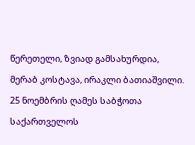წერეთელი, ზვიად გამსახურდია, მერაბ კოსტავა, ირაკლი ბათიაშვილი.
25 ნოემბრის ღამეს საბჭოთა საქართველოს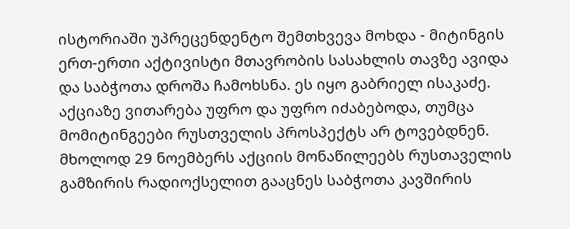ისტორიაში უპრეცენდენტო შემთხვევა მოხდა - მიტინგის ერთ-ერთი აქტივისტი მთავრობის სასახლის თავზე ავიდა და საბჭოთა დროშა ჩამოხსნა. ეს იყო გაბრიელ ისაკაძე. აქციაზე ვითარება უფრო და უფრო იძაბებოდა, თუმცა მომიტინგეები რუსთველის პროსპექტს არ ტოვებდნენ. მხოლოდ 29 ნოემბერს აქციის მონაწილეებს რუსთაველის გამზირის რადიოქსელით გააცნეს საბჭოთა კავშირის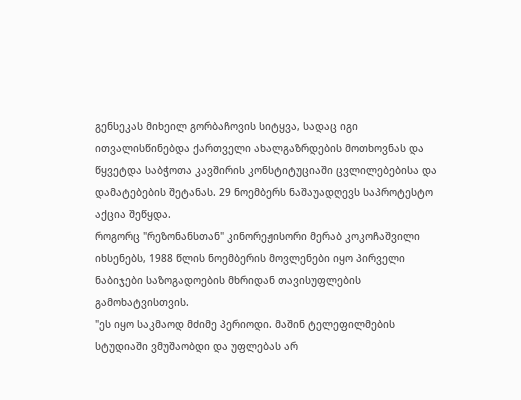გენსეკას მიხეილ გორბაჩოვის სიტყვა, სადაც იგი ითვალისწინებდა ქართველი ახალგაზრდების მოთხოვნას და წყვეტდა საბჭოთა კავშირის კონსტიტუციაში ცვლილებებისა და დამატებების შეტანას. 29 ნოემბერს ნაშაუადღევს საპროტესტო აქცია შეწყდა.
როგორც "რეზონანსთან" კინორეჟისორი მერაბ კოკოჩაშვილი იხსენებს, 1988 წლის ნოემბერის მოვლენები იყო პირველი ნაბიჯები საზოგადოების მხრიდან თავისუფლების გამოხატვისთვის.
"ეს იყო საკმაოდ მძიმე პერიოდი. მაშინ ტელეფილმების სტუდიაში ვმუშაობდი და უფლებას არ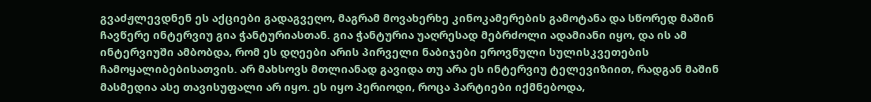გვაძჟლევდნენ ეს აქციები გადაგვეღო, მაგრამ მოვახერხე კინოკამერების გამოტანა და სწორედ მაშინ ჩავწერე ინტერვიუ გია ჭანტურიასთან. გია ჭანტურია უაღრესად მებრძოლი ადამიანი იყო, და ის ამ ინტერვიუში ამბობდა, რომ ეს დღეები არის პირველი ნაბიჯები ეროვნული სულისკვეთების ჩამოყალიბებისათვის. არ მახსოვს მთლიანად გავიდა თუ არა ეს ინტერვიუ ტელევიზიით, რადგან მაშინ მასმედია ასე თავისუფალი არ იყო. ეს იყო პერიოდი, როცა პარტიები იქმნებოდა,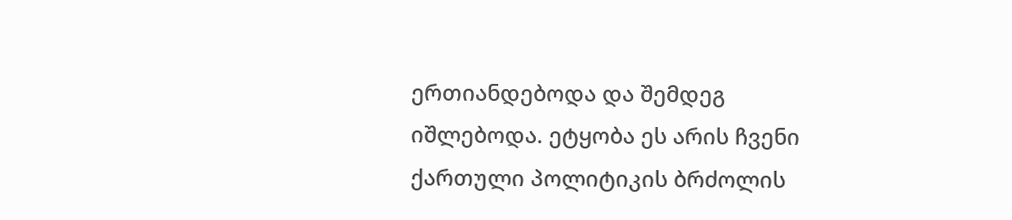ერთიანდებოდა და შემდეგ იშლებოდა. ეტყობა ეს არის ჩვენი ქართული პოლიტიკის ბრძოლის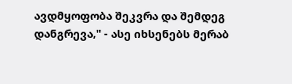ავდმყოფობა შეკვრა და შემდეგ დანგრევა," - ასე იხსენებს მერაბ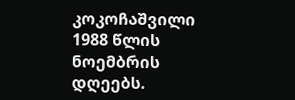კოკოჩაშვილი 1988 წლის ნოემბრის დღეებს.